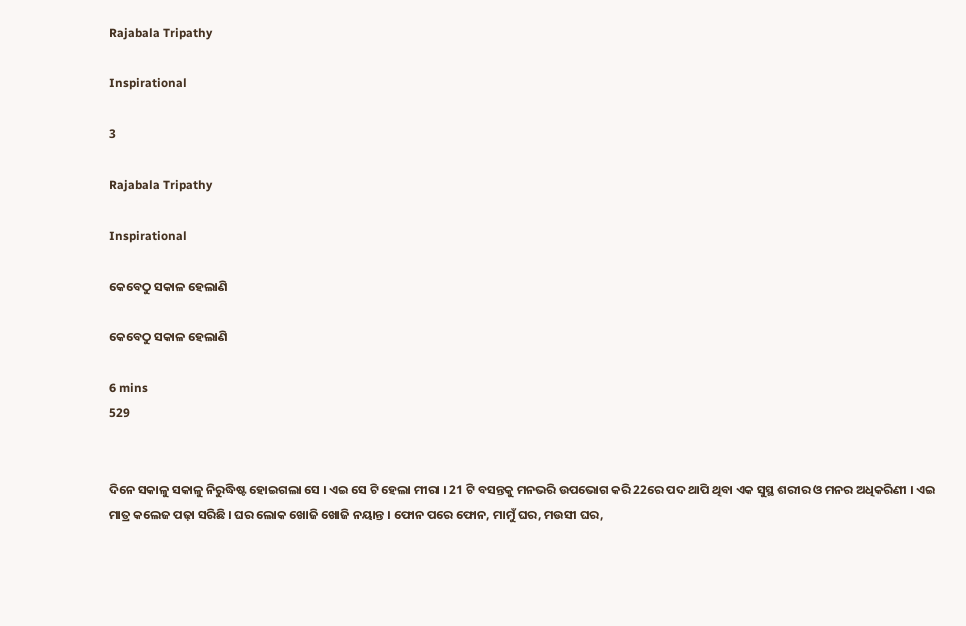Rajabala Tripathy

Inspirational

3

Rajabala Tripathy

Inspirational

କେବେଠୁ ସକାଳ ହେଲାଣି

କେବେଠୁ ସକାଳ ହେଲାଣି

6 mins
529


ଦିନେ ସକାଳୁ ସକାଳୁ ନିରୁଦ୍ଧିଷ୍ଟ ହୋଇଗଲା ସେ । ଏଇ ସେ ଟି ହେଲା ମୀରା । 21 ଟି ବସନ୍ତକୁ ମନଭରି ଉପଭୋଗ କରି 22ରେ ପଦ ଥାପି ଥିବା ଏକ ସୁସ୍ଥ ଶରୀର ଓ ମନର ଅଧିକରିଣୀ । ଏଇ ମାତ୍ର କଲେଜ ପଢ଼ା ସରିଛି । ଘର ଲୋକ ଖୋଜି ଖୋଜି ନୟାନ୍ତ । ଫୋନ ପରେ ଫୋନ, ମାମୁଁ ଘର, ମଉସୀ ଘର,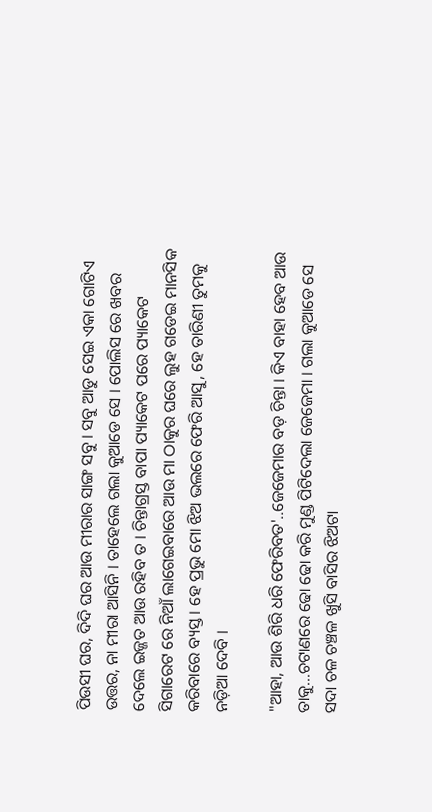ପିଉସୀ ଘର, ଦିଦି ଘର ଆଉ ମୀରାର ସାଙ୍ଗ ସବୁ । ସବୁ ଆଡୁ ସେଇ ଏକା ଗୋଟିଏ ଉତ୍ତର, ନା ମୀରା ଆସିନି । ତାହେଲେ ଗଲା କୁଆଡେ ସେ । ପୋଲିସ ରେ ଖବର ଦେଲେ ଇଜ୍ଜତ ଆଉ ରହିବ ତ । ଚିନ୍ତାଗ୍ରସ୍ତ ବାପା ପ୍ୟାକେଟ ପରେ ପ୍ୟାକେଟ ସିଗାରେଟ ରେ ନିଆଁ ଲାଗେଇବାରେ ଆଉ ମା ଠାକୁର ଘରେ ଲୁହ ଗଡେଇ ମାନସିକ କରିବାରେ ବ୍ୟସ୍ତ । ହେ ପ୍ରଭୁ ମୋ ଝିଅ ଭଲରେ ଫେରି ଆସୁ, ହେ ତାରିଣୀ ତୁମକୁ ନଡ଼ିଆ ଦେବି ।

"ଆହା, ଆଉ ଶିରି ଧରି ଫେରିବତ'..ଜେଜେମାର ବଡ଼ ଚିନ୍ତା । କିଏ ବାହା ହେବ ଆଉ ତାକୁ...ଚଟାଣରେ ଢୋ ଢୋ କରି ମୁଣ୍ଡ ପିଟିଦେଲା ଜେଜେମା । ଗଲା କୁଆଡେ ସେ ସଦା ଚଳ ଚଞ୍ଚଳ ଖୁସି ବାସିର ଝିଅଟା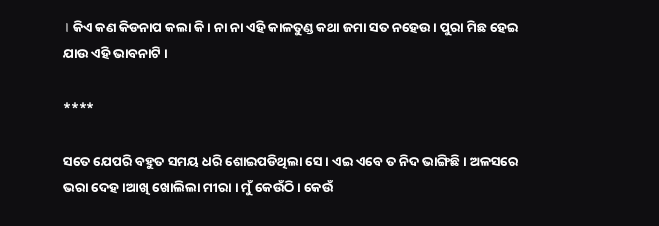। କିଏ କଣ କିଡନାପ କଲା କି । ନା ନା ଏହି କାଳତୁଣ୍ଡ କଥା ଜମା ସତ ନହେଉ । ପୁରା ମିଛ ହେଇ ଯାଉ ଏହି ଭାବନାଟି ।

****

ସତେ ଯେପରି ବହୁତ ସମୟ ଧରି ଶୋଇପଡିଥିଲା ସେ । ଏଇ ଏବେ ତ ନିଦ ଭାଙ୍ଗିଛି । ଅଳସରେ ଭରା ଦେହ ।ଆଖି ଖୋଲିଲା ମୀରା । ମୁଁ କେଉଁଠି । କେଉଁ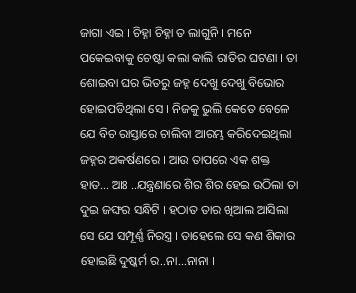ଜାଗା ଏଇ । ଚିହ୍ନା ଚିହ୍ନା ତ ଲାଗୁନି । ମନେ ପକେଇବାକୁ ଚେଷ୍ଟା କଲା କାଲି ରାତିର ଘଟଣା । ତା ଶୋଇବା ଘର ଭିତରୁ ଜହ୍ନ ଦେଖୁ ଦେଖୁ ବିଭୋର ହୋଇପଡିଥିଲା ସେ । ନିଜକୁ ଭୁଲି କେତେ ବେଳେ ଯେ ବିଚ ରାସ୍ତାରେ ଚାଲିବା ଆରମ୍ଭ କରିଦେଇଥିଲା ଜହ୍ନର ଅକର୍ଷଣରେ । ଆଉ ତାପରେ ଏକ ଶକ୍ତ ହାତ... ଆଃ ..ଯନ୍ତ୍ରଣାରେ ଶିର ଶିର ହେଇ ଉଠିଲା ତା ଦୁଇ ଜଙ୍ଘର ସନ୍ଧିଟି । ହଠାତ ତାର ଖିଆଲ ଆସିଲା ସେ ଯେ ସମ୍ପୂର୍ଣ୍ଣ ନିରସ୍ତ୍ର । ତାହେଲେ ସେ କଣ ଶିକାର ହୋଇଛି ଦୁଷ୍କର୍ମ ର..ନା...ନାନା ।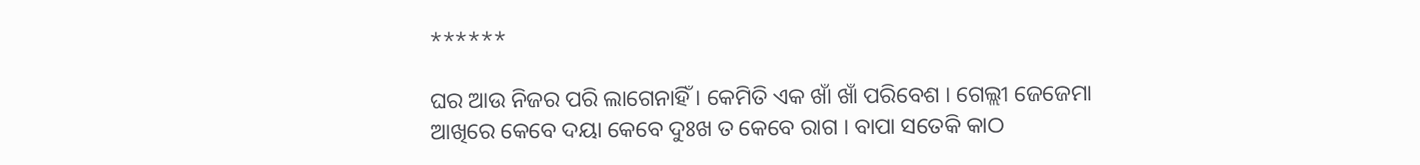******

ଘର ଆଉ ନିଜର ପରି ଲାଗେନାହିଁ । କେମିତି ଏକ ଖାଁ ଖାଁ ପରିବେଶ । ଗେଲ୍ଲୀ ଜେଜେମା ଆଖିରେ କେବେ ଦୟା କେବେ ଦୁଃଖ ତ କେବେ ରାଗ । ବାପା ସତେକି କାଠ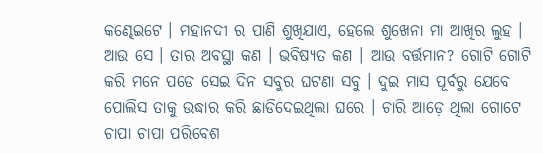କଣ୍ଢେଇଟେ । ମହାନଦୀ ର ପାଣି ଶୁଖିଯାଏ, ହେଲେ ଶୁଖେନା ମା ଆଖିର ଲୁହ । ଆଉ ସେ । ତାର ଅବସ୍ଥା କଣ । ଭବିଷ୍ୟତ କଣ । ଆଉ ବର୍ତ୍ତମାନ? ଗୋଟି ଗୋଟି କରି ମନେ ପଡେ ସେଇ ଦିନ ସବୁର ଘଟଣା ସବୁ । ଦୁଇ ମାସ ପୂର୍ବରୁ ଯେବେ ପୋଲିସ ତାକୁ ଉଦ୍ଧାର କରି ଛାଡିଦେଇଥିଲା ଘରେ । ଚାରି ଆଡ଼େ ଥିଲା ଗୋଟେ ଚାପା ଚାପା ପରିବେଶ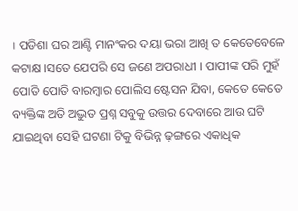। ପଡିଶା ଘର ଆଣ୍ଟି ମାନଂକର ଦୟା ଭରା ଆଖି ତ କେତେବେଳେ କଟାକ୍ଷ ।ସତେ ଯେପରି ସେ ଜଣେ ଅପରାଧୀ । ପାପୀଙ୍କ ପରି ମୁହଁ ପୋତି ପୋତି ବାରମ୍ବାର ପୋଲିସ ଷ୍ଟେସନ ଯିବା, କେତେ କେତେ ବ୍ୟକ୍ତିଙ୍କ ଅତି ଅଦ୍ଭୁତ ପ୍ରଶ୍ନ ସବୁକୁ ଉତ୍ତର ଦେବାରେ ଆଉ ଘଟି ଯାଇଥିବା ସେହି ଘଟଣା ଟିକୁ ବିଭିନ୍ନ ଢ଼ଙ୍ଗରେ ଏକାଧିକ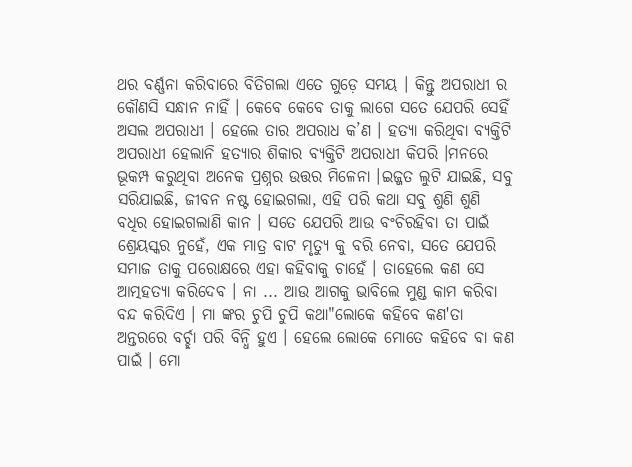ଥର ବର୍ଣ୍ଣନା କରିବାରେ ବିତିଗଲା ଏତେ ଗୁଡ଼େ ସମୟ । କିନ୍ତୁ ଅପରାଧୀ ର କୌଣସି ସନ୍ଧାନ ନାହିଁ । କେବେ କେବେ ତାକୁ ଲାଗେ ସତେ ଯେପରି ସେହିଁ ଅସଲ ଅପରାଧୀ । ହେଲେ ତାର ଅପରାଧ କ’ଣ । ହତ୍ୟା କରିଥିବା ବ୍ୟକ୍ତିଟି ଅପରାଧୀ ହେଲାନି ହତ୍ୟାର ଶିକାର ବ୍ୟକ୍ତିଟି ଅପରାଧୀ କିପରି ।ମନରେ ଭୂକମ୍ପ କରୁଥିବା ଅନେକ ପ୍ରଶ୍ନର ଉତ୍ତର ମିଳେନା ।ଇଜ୍ଜତ ଲୁଟି ଯାଇଛି, ସବୁ ସରିଯାଇଛି, ଜୀବନ ନଷ୍ଟ ହୋଇଗଲା, ଏହି ପରି କଥା ସବୁ ଶୁଣି ଶୁଣି ବଧିର ହୋଇଗଲାଣି କାନ । ସତେ ଯେପରି ଆଉ ବଂଚିରହିବା ତା ପାଇଁ ଶ୍ରେୟସ୍କର ନୁହେଁ, ଏକ ମାତ୍ର ବାଟ ମୃତ୍ୟୁ କୁ ବରି ନେବା, ସତେ ଯେପରି ସମାଜ ତାକୁ ପରୋକ୍ଷରେ ଏହା କହିବାକୁ ଚାହେଁ । ତାହେଲେ କଣ ସେ ଆତ୍ମହତ୍ୟା କରିଦେବ । ନା ... ଆଉ ଆଗକୁ ଭାବିଲେ ମୁଣ୍ଡ କାମ କରିବା ବନ୍ଦ କରିଦିଏ । ମା ଙ୍କର ଚୁପି ଚୁପି କଥା"ଲୋକେ କହିବେ କଣ'ତା ଅନ୍ତରରେ ବର୍ଚ୍ଛା ପରି ବିନ୍ଧି ହୁଏ । ହେଲେ ଲୋକେ ମୋତେ କହିବେ ବା କଣ ପାଇଁ । ମୋ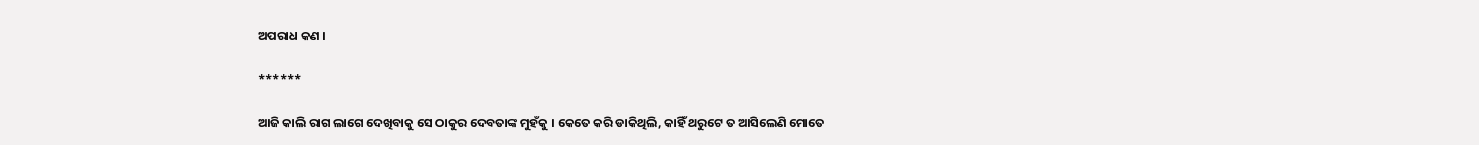ଅପରାଧ କଣ ।

******

ଆଜି କାଲି ରାଗ ଲାଗେ ଦେଖିବାକୁ ସେ ଠାକୁର ଦେବତାଙ୍କ ମୁହଁକୁ । କେତେ କରି ଡାକିଥିଲି, କାହିଁ ଥରୁଟେ ତ ଆସିଲେଣି ମୋତେ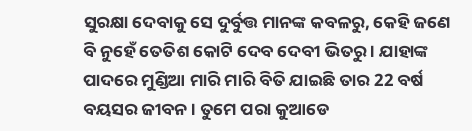ସୁରକ୍ଷା ଦେବାକୁ ସେ ଦୁର୍ବୁତ୍ତ ମାନଙ୍କ କବଳରୁ, କେହି ଜଣେ ବି ନୁହେଁ ତେତିଶ କୋଟି ଦେବ ଦେବୀ ଭିତରୁ । ଯାହାଙ୍କ ପାଦରେ ମୁଣ୍ଡିଆ ମାରି ମାରି ବିତି ଯାଇଛି ତାର 22 ବର୍ଷ ବୟସର ଜୀବନ । ତୁମେ ପରା କୁଆଡେ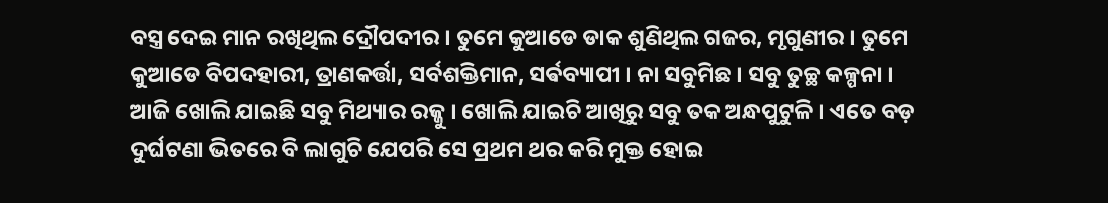ବସ୍ତ୍ର ଦେଇ ମାନ ରଖିଥିଲ ଦ୍ରୌପଦୀର । ତୁମେ କୁଆଡେ ଡାକ ଶୁଣିଥିଲ ଗଜର, ମୃଗୁଣୀର । ତୁମେ କୁଆଡେ ବିପଦହାରୀ, ତ୍ରାଣକର୍ତ୍ତା, ସର୍ବଶକ୍ତିମାନ, ସର୍ଵବ୍ୟାପୀ । ନା ସବୁମିଛ । ସବୁ ତୁଚ୍ଛ କଳ୍ପନା । ଆଜି ଖୋଲି ଯାଇଛି ସବୁ ମିଥ୍ୟାର ରଜ୍ଜୁ । ଖୋଲି ଯାଇଚି ଆଖିରୁ ସବୁ ତକ ଅନ୍ଧପୁଟୁଳି । ଏତେ ବଡ଼ ଦୁର୍ଘଟଣା ଭିତରେ ବି ଲାଗୁଚି ଯେପରି ସେ ପ୍ରଥମ ଥର କରି ମୁକ୍ତ ହୋଇ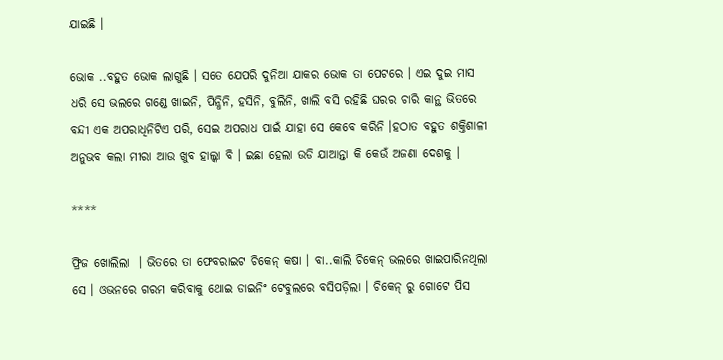ଯାଇଛି ।

ଭୋକ ..ବହୁତ ଭୋକ ଲାଗୁଛି । ସତେ ଯେପରି ଦୁନିଆ ଯାକର ଭୋକ ତା ପେଟରେ । ଏଇ ଦୁଇ ମାସ ଧରି ସେ ଭଲରେ ଗଣ୍ଡେ ଖାଇନି, ପିନ୍ଧିନି, ହସିନି, ବୁଲିନି, ଖାଲି ବସି ରହିଛି ଘରର ଚାରି କାନ୍ଥ ଭିତରେ ବନ୍ଦୀ ଏକ ଅପରାଧିନିଟିଏ ପରି, ସେଇ ଅପରାଧ ପାଇଁ ଯାହା ସେ କେବେ କରିନି ।ହଠାତ ବହୁତ ଶକ୍ତିଶାଳୀ ଅନୁଭବ କଲା ମୀରା ଆଉ ଖୁବ ହାଲ୍କା ବି । ଇଛା ହେଲା ଉଡି ଯାଆନ୍ତା କି କେଉଁ ଅଜଣା ଦେଶକୁ ।

****

ଫ୍ରିଜ ଖୋଲିଲା  । ଭିତରେ ତା ଫେବରାଇଟ ଚିକେନ୍ କଷା । ବା..କାଲି ଚିକେନ୍ ଭଲରେ ଖାଇପାରିନଥିଲା ସେ । ଓଭନରେ ଗରମ କରିବାକୁ ଥୋଇ ଡାଇନିଂ ଟେବୁଲରେ ବସିପଡ଼ିଲା । ଚିକେନ୍ ରୁ ଗୋଟେ ପିସ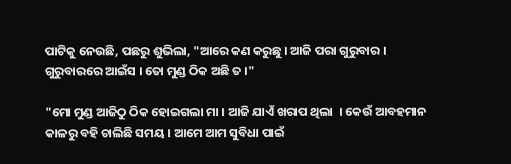ପାଟିକୁ ନେଉଛି, ପଛରୁ ଶୁଭିଲା, "ଆରେ କଣ କରୁଛୁ । ଆଜି ପରା ଗୁରୁବାର । ଗୁରୁବାରରେ ଆଇଁସ । ତୋ ମୁଣ୍ଡ ଠିକ ଅଛି ତ ।"

"ମୋ ମୁଣ୍ଡ ଆଜିଠୁ ଠିକ ହୋଇଗଲା ମା । ଆଜି ଯାଏଁ ଖରାପ ଥିଲା  । କେଉଁ ଆବହମାନ କାଳରୁ ବହି ଚାଲିଛି ସମୟ । ଆମେ ଆମ ସୁବିଧା ପାଇଁ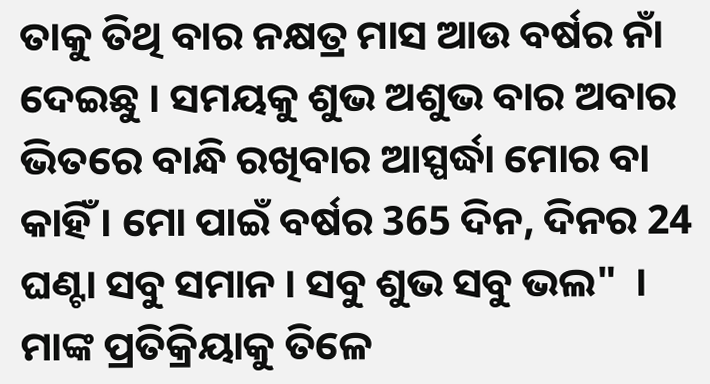ତାକୁ ତିଥି ବାର ନକ୍ଷତ୍ର ମାସ ଆଉ ବର୍ଷର ନାଁ ଦେଇଛୁ । ସମୟକୁ ଶୁଭ ଅଶୁଭ ବାର ଅବାର ଭିତରେ ବାନ୍ଧି ରଖିବାର ଆସ୍ପର୍ଦ୍ଧା ମୋର ବା କାହିଁ । ମୋ ପାଇଁ ବର୍ଷର 365 ଦିନ, ଦିନର 24 ଘଣ୍ଟା ସବୁ ସମାନ । ସବୁ ଶୁଭ ସବୁ ଭଲ"  । ମାଙ୍କ ପ୍ରତିକ୍ରିୟାକୁ ତିଳେ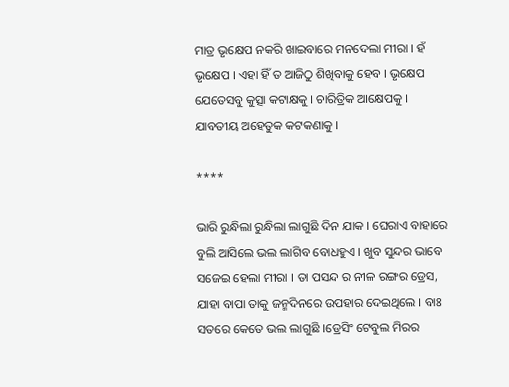ମାତ୍ର ଭୃକ୍ଷେପ ନକରି ଖାଇବାରେ ମନଦେଲା ମୀରା । ହଁ ଭୃକ୍ଷେପ । ଏହା ହିଁ ତ ଆଜିଠୁ ଶିଖିବାକୁ ହେବ । ଭୃକ୍ଷେପ ଯେତେସବୁ କୁତ୍ସା କଟାକ୍ଷକୁ । ଚାରିତ୍ରିକ ଆକ୍ଷେପକୁ । ଯାବତୀୟ ଅହେତୁକ କଟକଣାକୁ ।

****

ଭାରି ରୁନ୍ଧିଲା ରୁନ୍ଧିଲା ଲାଗୁଛି ଦିନ ଯାକ । ଘେରାଏ ବାହାରେ ବୁଲି ଆସିଲେ ଭଲ ଲାଗିବ ବୋଧହୁଏ । ଖୁବ ସୁନ୍ଦର ଭାବେ ସଜେଇ ହେଲା ମୀରା । ତା ପସନ୍ଦ ର ନୀଳ ରଙ୍ଗର ଡ୍ରେସ, ଯାହା ବାପା ତାକୁ ଜନ୍ମଦିନରେ ଉପହାର ଦେଇଥିଲେ । ବାଃ ସତରେ କେତେ ଭଲ ଲାଗୁଛି ।ଡ୍ରେସିଂ ଟେବୁଲ ମିରର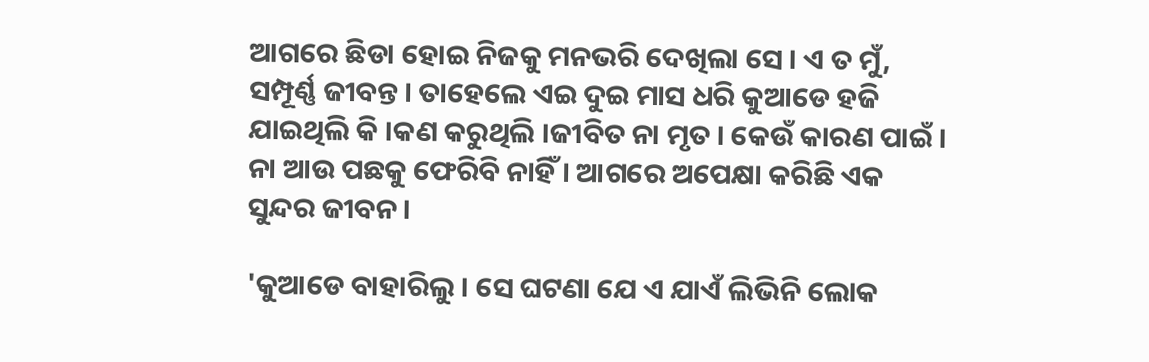ଆଗରେ ଛିଡା ହୋଇ ନିଜକୁ ମନଭରି ଦେଖିଲା ସେ । ଏ ତ ମୁଁ, ସମ୍ପୂର୍ଣ୍ଣ ଜୀବନ୍ତ । ତାହେଲେ ଏଇ ଦୁଇ ମାସ ଧରି କୁଆଡେ ହଜି ଯାଇଥିଲି କି ।କଣ କରୁଥିଲି ।ଜୀବିତ ନା ମୃତ । କେଉଁ କାରଣ ପାଇଁ । ନା ଆଉ ପଛକୁ ଫେରିବି ନାହିଁ । ଆଗରେ ଅପେକ୍ଷା କରିଛି ଏକ ସୁନ୍ଦର ଜୀବନ ।

'କୁଆଡେ ବାହାରିଲୁ । ସେ ଘଟଣା ଯେ ଏ ଯାଏଁ ଲିଭିନି ଲୋକ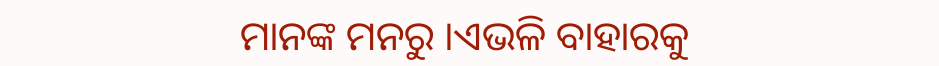ମାନଙ୍କ ମନରୁ ।ଏଭଳି ବାହାରକୁ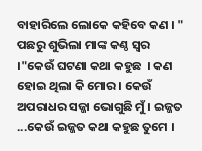ବାହାରିଲେ ଲୋକେ କହିବେ କଣ । " ପଛରୁ ଶୁଭିଲା ମାଙ୍କ କଣ୍ଠ ସ୍ୱର ।"କେଉଁ ଘଟଣା କଥା କହୁଛ  । କଣ ହୋଇ ଥିଲା କି ମୋର । କେଉଁ ଅପରାଧର ସଜ୍ଜା ଭୋଗୁଛି ମୁଁ । ଇଜ୍ଜତ ...କେଉଁ ଇଜ୍ଜତ କଥା କହୁଛ ତୁମେ ।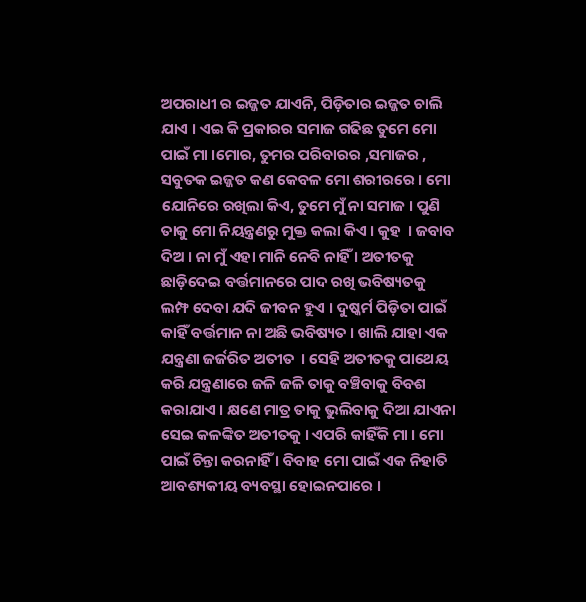ଅପରାଧୀ ର ଇଜ୍ଜତ ଯାଏନି, ପିଡ଼ିତାର ଇଜ୍ଜତ ଚାଲି ଯାଏ । ଏଇ କି ପ୍ରକାରର ସମାଜ ଗଢିଛ ତୁମେ ମୋ ପାଇଁ ମା ।ମୋର, ତୁମର ପରିବାରର ,ସମାଜର , ସବୁତକ ଇଜ୍ଜତ କଣ କେବଳ ମୋ ଶରୀରରେ । ମୋ ଯୋନିରେ ରଖିଲା କିଏ, ତୁମେ ମୁଁ ନା ସମାଜ । ପୁଣି ତାକୁ ମୋ ନିୟନ୍ତ୍ରଣରୁ ମୁକ୍ତ କଲା କିଏ । କୁହ  । ଜବାବ ଦିଅ । ନା ମୁଁ ଏହା ମାନି ନେବି ନାହିଁ । ଅତୀତକୁ ଛାଡ଼ିଦେଇ ବର୍ତ୍ତମାନରେ ପାଦ ରଖି ଭବିଷ୍ୟତକୁ ଲମ୍ଫ ଦେବା ଯଦି ଜୀବନ ହୁଏ । ଦୁଷ୍କର୍ମ ପିଡ଼ିତା ପାଇଁ କାହିଁ ବର୍ତ୍ତମାନ ନା ଅଛି ଭବିଷ୍ୟତ । ଖାଲି ଯାହା ଏକ ଯନ୍ତ୍ରଣା ଜର୍ଜରିତ ଅତୀତ  । ସେହି ଅତୀତକୁ ପାଥେୟ କରି ଯନ୍ତ୍ରଣାରେ ଜଳି ଜଳି ତାକୁ ବଞ୍ଚିବାକୁ ବିବଶ କରାଯାଏ । କ୍ଷଣେ ମାତ୍ର ତାକୁ ଭୁଲିବାକୁ ଦିଆ ଯାଏନା ସେଇ କଳଙ୍କିତ ଅତୀତକୁ । ଏପରି କାହିଁକି ମା । ମୋ ପାଇଁ ଚିନ୍ତା କରନାହିଁ । ବିବାହ ମୋ ପାଇଁ ଏକ ନିହାତି ଆବଶ୍ୟକୀୟ ବ୍ୟବସ୍ଥା ହୋଇନପାରେ ।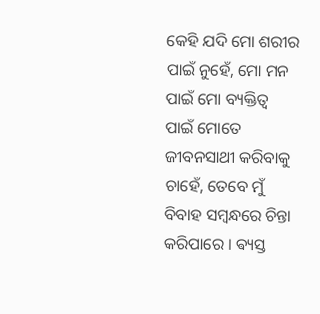କେହି ଯଦି ମୋ ଶରୀର ପାଇଁ ନୁହେଁ, ମୋ ମନ ପାଇଁ ମୋ ବ୍ୟକ୍ତିତ୍ବ ପାଇଁ ମୋତେ ଜୀବନସାଥୀ କରିବାକୁ ଚାହେଁ, ତେବେ ମୁଁ ବିବାହ ସମ୍ବନ୍ଧରେ ଚିନ୍ତା କରିପାରେ । ଵ୍ୟସ୍ତ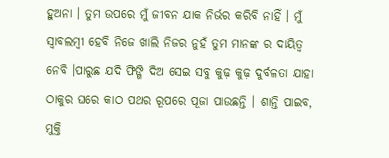ହୁଅନା । ତୁମ ଉପରେ ମୁଁ ଜୀବନ ଯାକ ନିର୍ଭର କରିବି ନାହିଁ । ମୁଁ ସ୍ୱାବଲମ୍ବୀ ହେବି ନିଜେ ଖାଲି ନିଜର ନୁହଁ ତୁମ ମାନଙ୍କ ର ଦାୟିତ୍ବ ନେବି ।ପାରୁଛ ଯଦି ଫିଙ୍ଗି ଦିଅ ସେଇ ସବୁ କୁଢ଼ କୁଢ଼ ଦୁର୍ବଳତା ଯାହା ଠାକୁର ଘରେ କାଠ ପଥର ରୂପରେ ପୂଜା ପାଉଛନ୍ତି । ଶାନ୍ତି ପାଇବ, ମୁକ୍ତି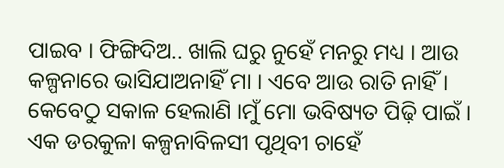ପାଇବ । ଫିଙ୍ଗିଦିଅ.. ଖାଲି ଘରୁ ନୁହେଁ ମନରୁ ମଧ୍ୟ । ଆଉ କଳ୍ପନାରେ ଭାସିଯାଅନାହିଁ ମା । ଏବେ ଆଉ ରାତି ନାହିଁ । କେବେଠୁ ସକାଳ ହେଲାଣି ।ମୁଁ ମୋ ଭବିଷ୍ୟତ ପିଢ଼ି ପାଇଁ । ଏକ ଡରକୁଳା କଳ୍ପନାବିଳସୀ ପୃଥିବୀ ଚାହେଁ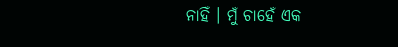ନାହିଁ । ମୁଁ ଚାହେଁ ଏକ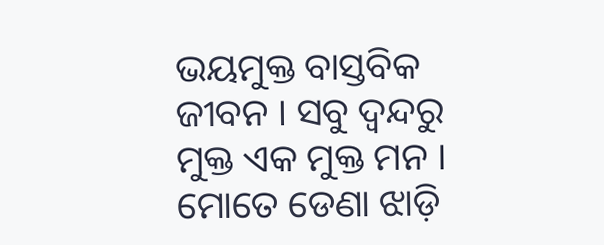ଭୟମୁକ୍ତ ବାସ୍ତବିକ ଜୀବନ । ସବୁ ଦ୍ଵନ୍ଦରୁ ମୁକ୍ତ ଏକ ମୁକ୍ତ ମନ । ମୋତେ ଡେଣା ଝାଡ଼ି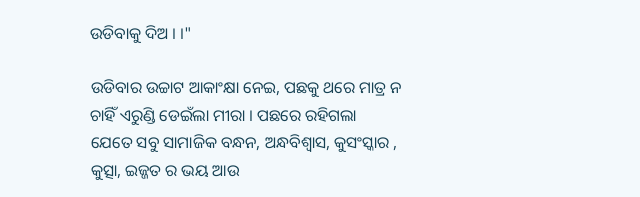ଉଡିବାକୁ ଦିଅ । ।"

ଉଡିବାର ଉଚ୍ଚାଟ ଆକାଂକ୍ଷା ନେଇ, ପଛକୁ ଥରେ ମାତ୍ର ନ ଚାହିଁ ଏରୁଣ୍ଡି ଡେଇଁଲା ମୀରା । ପଛରେ ରହିଗଲା ଯେତେ ସବୁ ସାମାଜିକ ବନ୍ଧନ, ଅନ୍ଧବିଶ୍ଵାସ, କୁସଂସ୍କାର , କୁତ୍ସା, ଇଜ୍ଜତ ର ଭୟ ଆଉ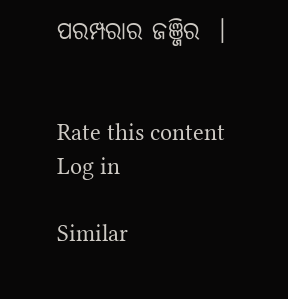ପରମ୍ପରାର ଜଞ୍ଜିର  ।


Rate this content
Log in

Similar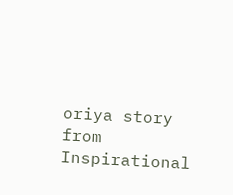oriya story from Inspirational